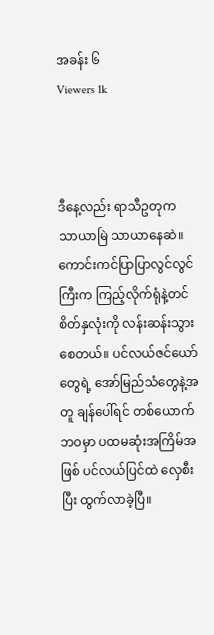အခန်း ၆
Viewers 1k



ဒီနေ့လည်း ရာသီဥတုက သာယာမြဲ သာယာနေဆဲ။ ကောင်းကင်ပြာပြာလွင်လွင်ကြီးက ကြည့်လိုက်ရုံနဲ့တင် စိတ်နှလုံးကို လန်းဆန်းသွားစေတယ်။ ပင်လယ်ဇင်ယော်တွေရဲ့ အော်မြည်သံတွေနဲ့အတူ ချန်ပေါ်ရင် တစ်ယောက် ဘဝမှာ ပထမဆုံးအကြိမ်အဖြစ် ပင်လယ်ပြင်ထဲ လှေစီးပြီး ထွက်လာခဲ့ပြီ။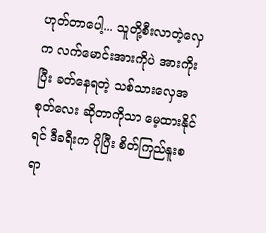ဟုတ်တာပေါ့... သူတို့စီးလာတဲ့လှေက လက်မောင်းအားကိုပဲ အားကိုးပြီး ခတ်နေရတဲ့ သစ်သားလှေအစုတ်လေး ဆိုတာကိုသာ မေ့ထားနိုင်ရင် ဒီခရီးက ပိုပြီး စိတ်ကြည်နူးစရာ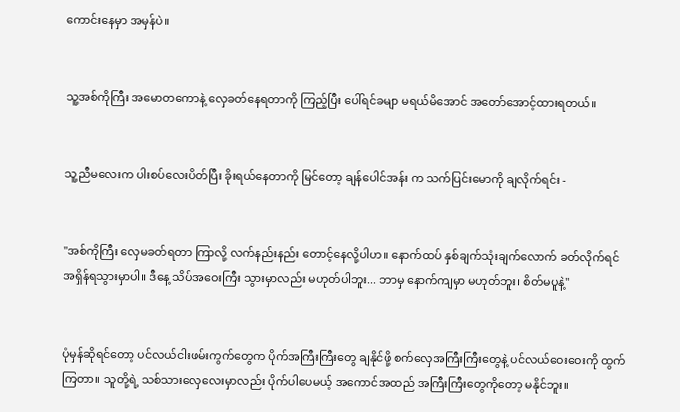ကောင်းနေမှာ အမှန်ပဲ။


သူ့အစ်ကိုကြီး အမောတကောနဲ့ လှေခတ်နေရတာကို ကြည့်ပြီး ပေါ်ရင်ခမျာ မရယ်မိအောင် အတော်အောင့်ထားရတယ်။


သူ့ညီမလေးက ပါးစပ်လေးပိတ်ပြီး ခိုးရယ်နေတာကို မြင်တော့ ချန်ပေါင်အန်း က သက်ပြင်းမောကို ချလိုက်ရင်း -


"အစ်ကိုကြီး လှေမခတ်ရတာ ကြာလို့ လက်နည်းနည်း တောင့်နေလို့ပါဟ။ နောက်ထပ် နှစ်ချက်သုံးချက်လောက် ခတ်လိုက်ရင် အရှိန်ရသွားမှာပါ။ ဒီနေ့ သိပ်အဝေးကြီး သွားမှာလည်း မဟုတ်ပါဘူး... ဘာမှ နောက်ကျမှာ မဟုတ်ဘူး၊ စိတ်မပူနဲ့"


ပုံမှန်ဆိုရင်တော့ ပင်လယ်ငါးဖမ်းကွက်တွေက ပိုက်အကြီးကြီးတွေ ချနိုင်ဖို့ စက်လှေအကြီးကြီးတွေနဲ့ ပင်လယ်ဝေးဝေးကို ထွက်ကြတာ။ သူတို့ရဲ့ သစ်သားလှေလေးမှာလည်း ပိုက်ပါပေမယ့် အကောင်အထည် အကြီးကြီးတွေကိုတော့ မနိုင်ဘူး။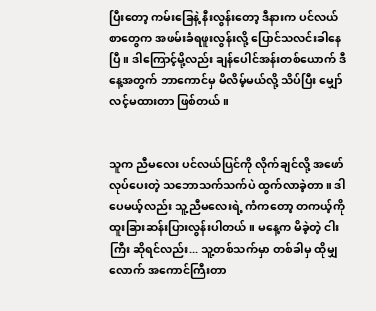ပြီးတော့ ကမ်းခြေနဲ့ နီးလွန်းတော့ ဒီနားက ပင်လယ်စာတွေက အဖမ်းခံရဖူးလွန်းလို့ ပြောင်သလင်းခါနေပြီ။ ဒါကြောင့်မို့လည်း ချန်ပေါင်အန်းတစ်ယောက် ဒီနေ့အတွက် ဘာကောင်မှ မိလိမ့်မယ်လို့ သိပ်ပြီး မျှော်လင့်မထားတာ ဖြစ်တယ်။


သူက ညီမလေး ပင်လယ်ပြင်ကို လိုက်ချင်လို့ အဖော်လုပ်ပေးတဲ့ သဘောသက်သက်ပဲ ထွက်လာခဲ့တာ။ ဒါပေမယ့်လည်း သူ့ညီမလေးရဲ့ ကံကတော့ တကယ့်ကို ထူးခြားဆန်းပြားလွန်းပါတယ်။ မနေ့က မိခဲ့တဲ့ ငါးကြီး ဆိုရင်လည်း... သူ့တစ်သက်မှာ တစ်ခါမှ ထိုမျှလောက် အကောင်ကြီးတာ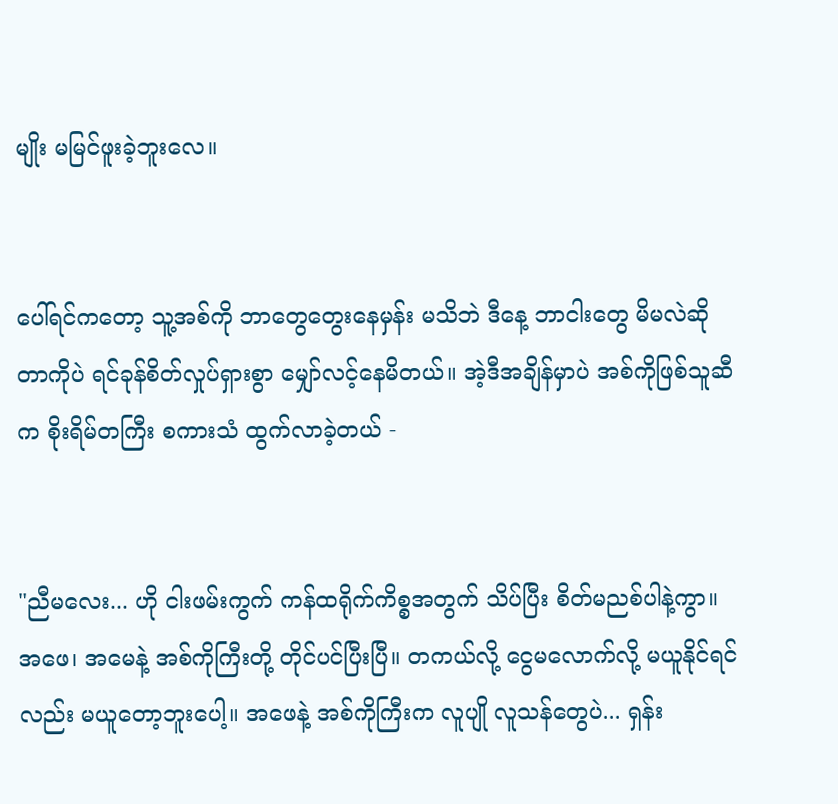မျိုး မမြင်ဖူးခဲ့ဘူးလေ။


ပေါ်ရင်ကတော့ သူ့အစ်ကို ဘာတွေတွေးနေမှန်း မသိဘဲ ဒီနေ့ ဘာငါးတွေ မိမလဲဆိုတာကိုပဲ ရင်ခုန်စိတ်လှုပ်ရှားစွာ မျှော်လင့်နေမိတယ်။ အဲ့ဒီအချိန်မှာပဲ အစ်ကိုဖြစ်သူဆီက စိုးရိမ်တကြီး စကားသံ ထွက်လာခဲ့တယ် -


"ညီမလေး... ဟို ငါးဖမ်းကွက် ကန်ထရိုက်ကိစ္စအတွက် သိပ်ပြီး စိတ်မညစ်ပါနဲ့ကွာ။ အဖေ၊ အမေနဲ့ အစ်ကိုကြီးတို့ တိုင်ပင်ပြီးပြီ။ တကယ်လို့ ငွေမလောက်လို့ မယူနိုင်ရင်လည်း မယူတော့ဘူးပေါ့။ အဖေနဲ့ အစ်ကိုကြီးက လူပျို လူသန်တွေပဲ... ရှန်း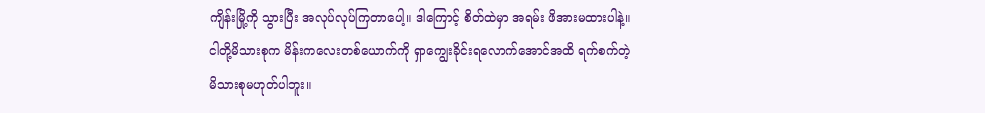ကျိန်းမြို့ကို သွားပြီး အလုပ်လုပ်ကြတာပေါ့။ ဒါကြောင့် စိတ်ထဲမှာ အရမ်း ဖိအားမထားပါနဲ့။ ငါတို့မိသားစုက မိန်းကလေးတစ်ယောက်ကို ရှာကျွေးခိုင်းရလောက်အောင်အထိ ရက်စက်တဲ့ မိသားစုမဟုတ်ပါဘူး။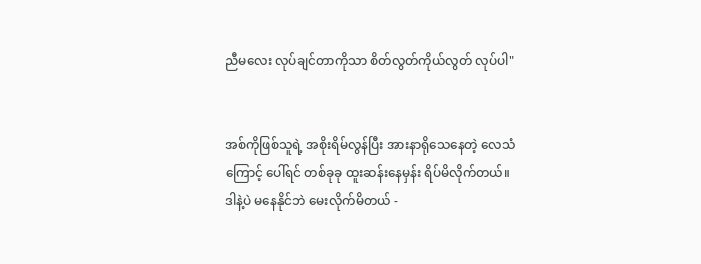ညီမလေး လုပ်ချင်တာကိုသာ စိတ်လွတ်ကိုယ်လွတ် လုပ်ပါ"


အစ်ကိုဖြစ်သူရဲ့ အစိုးရိမ်လွန်ပြီး အားနာရိုသေနေတဲ့ လေသံကြောင့် ပေါ်ရင် တစ်ခုခု ထူးဆန်းနေမှန်း ရိပ်မိလိုက်တယ်။ ဒါနဲ့ပဲ မနေနိုင်ဘဲ မေးလိုက်မိတယ် -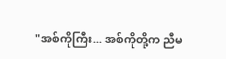"အစ်ကိုကြီး... အစ်ကိုတို့က ညီမ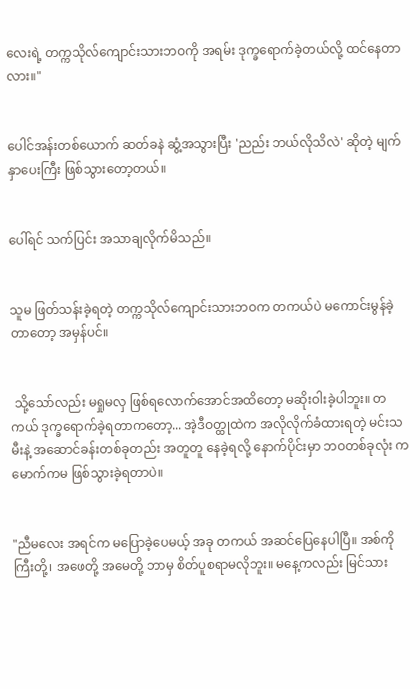လေးရဲ့ တက္ကသိုလ်ကျောင်းသားဘဝကို အရမ်း ဒုက္ခရောက်ခဲ့တယ်လို့ ထင်နေတာလား။"


ပေါင်အန်းတစ်ယောက် ဆတ်ခနဲ ဆွံ့အသွားပြီး 'ညည်း ဘယ်လိုသိလဲ' ဆိုတဲ့ မျက်နှာပေးကြီး ဖြစ်သွားတော့တယ်။


ပေါ်ရင် သက်ပြင်း အသာချလိုက်မိသည်။


သူမ ဖြတ်သန်းခဲ့ရတဲ့ တက္ကသိုလ်ကျောင်းသားဘဝက တကယ်ပဲ မကောင်းမွန်ခဲ့တာတော့ အမှန်ပင်။


 သို့သော်လည်း မရှုမလှ ဖြစ်ရလောက်အောင်အထိတော့ မဆိုးဝါးခဲ့ပါဘူး။ တကယ် ဒုက္ခရောက်ခဲ့ရတာကတော့... အဲ့ဒီဝတ္ထုထဲက အလိုလိုက်ခံထားရတဲ့ မင်းသမီးနဲ့ အဆောင်ခန်းတစ်ခုတည်း အတူတူ နေခဲ့ရလို့ နောက်ပိုင်းမှာ ဘဝတစ်ခုလုံး ကမောက်ကမ ဖြစ်သွားခဲ့ရတာပဲ။


"ညီမလေး အရင်က မပြောခဲ့ပေမယ့် အခု တကယ် အဆင်ပြေနေပါပြီ။ အစ်ကိုကြီးတို့၊ အဖေတို့ အမေတို့ ဘာမှ စိတ်ပူစရာမလိုဘူး။ မနေ့ကလည်း မြင်သား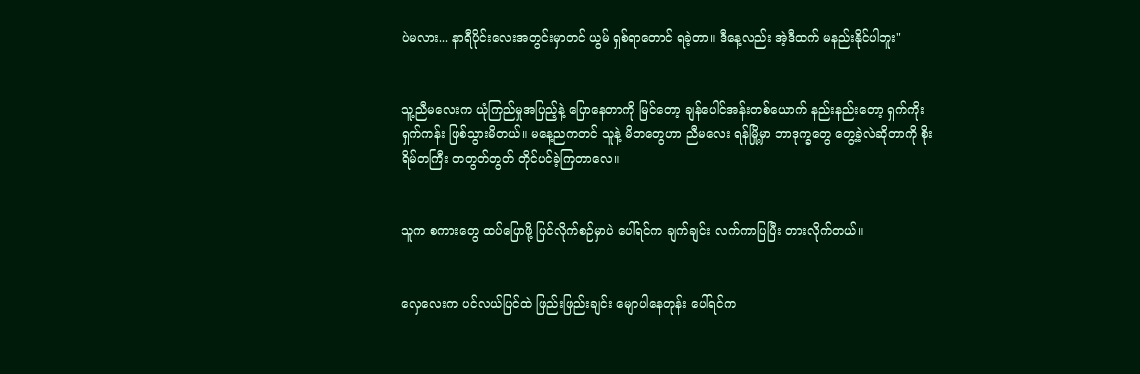ပဲမလား... နာရီပိုင်းလေးအတွင်းမှာတင် ယွမ် ရှစ်ရာတောင် ရခဲ့တာ။ ဒီနေ့လည်း အဲ့ဒီထက် မနည်းနိုင်ပါဘူး"


သူ့ညီမလေးက ယုံကြည်မှုအပြည့်နဲ့ ပြောနေတာကို မြင်တော့ ချန်ပေါင်အန်းတစ်ယောက် နည်းနည်းတော့ ရှက်ကိုးရှက်ကန်း ဖြစ်သွားမိတယ်။ မနေ့ညကတင် သူနဲ့ မိဘတွေဟာ ညီမလေး ရန်မြို့မှာ ဘာဒုက္ခတွေ တွေ့ခဲ့လဲဆိုတာကို စိုးရိမ်တကြီး တတွတ်တွတ် တိုင်ပင်ခဲ့ကြတာလေ။


သူက စကားတွေ ထပ်ပြောဖို့ ပြင်လိုက်စဉ်မှာပဲ ပေါ်ရင်က ချက်ချင်း လက်ကာပြပြီး တားလိုက်တယ်။


လှေလေးက ပင်လယ်ပြင်ထဲ ဖြည်းဖြည်းချင်း မျောပါနေတုန်း ပေါ်ရင်က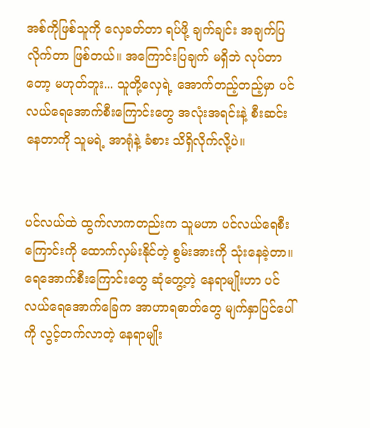အစ်ကိုဖြစ်သူကို လှေခတ်တာ ရပ်ဖို့ ချက်ချင်း အချက်ပြလိုက်တာ ဖြစ်တယ်။ အကြောင်းပြချက် မရှိဘဲ လုပ်တာတော့ မဟုတ်ဘူး... သူတို့လှေရဲ့ အောက်တည့်တည့်မှာ ပင်လယ်ရေအောက်စီးကြောင်းတွေ အလုံးအရင်းနဲ့ စီးဆင်းနေတာကို သူမရဲ့ အာရုံနဲ့ ခံစား သိရှိလိုက်လို့ပဲ။


ပင်လယ်ထဲ ထွက်လာကတည်းက သူမဟာ ပင်လယ်ရေစီးကြောင်းကို ထောက်လှမ်းနိုင်တဲ့ စွမ်းအားကို သုံးနေခဲ့တာ။ ရေအောက်စီးကြောင်းတွေ ဆုံတွေ့တဲ့ နေရာမျိုးဟာ ပင်လယ်ရေအောက်ခြေက အာဟာရဓာတ်တွေ မျက်နှာပြင်ပေါ်ကို လွင့်တက်လာတဲ့ နေရာမျိုး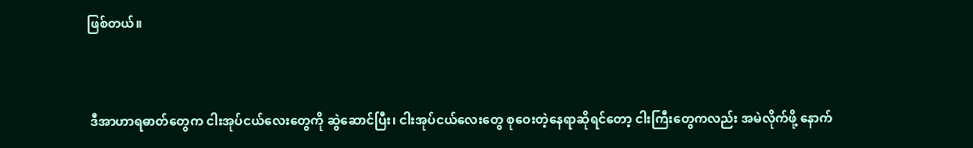ဖြစ်တယ်။


 ဒီအာဟာရဓာတ်တွေက ငါးအုပ်ငယ်လေးတွေကို ဆွဲဆောင်ပြီး၊ ငါးအုပ်ငယ်လေးတွေ စုဝေးတဲ့နေရာဆိုရင်တော့ ငါးကြီးတွေကလည်း အမဲလိုက်ဖို့ နောက်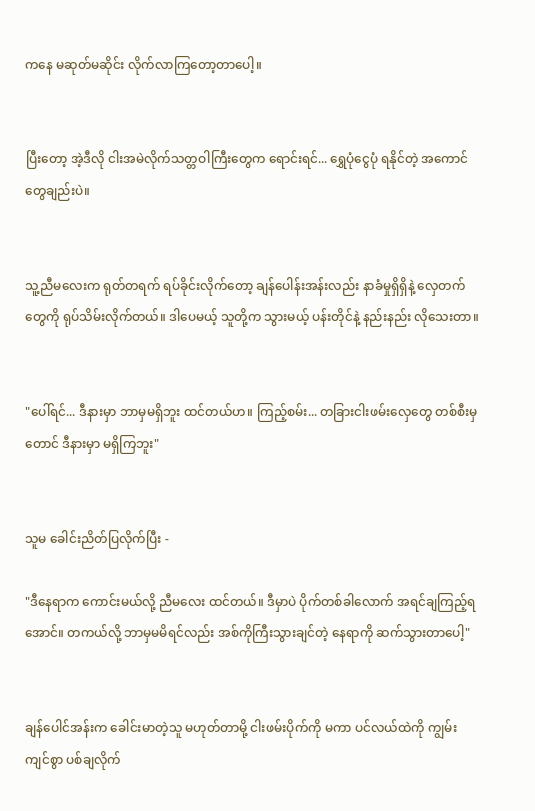ကနေ မဆုတ်မဆိုင်း လိုက်လာကြတော့တာပေါ့။


ပြီးတော့ အဲ့ဒီလို ငါးအမဲလိုက်သတ္တဝါကြီးတွေက ရောင်းရင်... ရွှေပုံငွေပုံ ရနိုင်တဲ့ အကောင်တွေချည်းပဲ။


သူ့ညီမလေးက ရုတ်တရက် ရပ်ခိုင်းလိုက်တော့ ချန်ပေါန်းအန်းလည်း နာခံမှုရှိရှိနဲ့ လှေတက်တွေကို ရုပ်သိမ်းလိုက်တယ်။ ဒါပေမယ့် သူတို့က သွားမယ့် ပန်းတိုင်နဲ့ နည်းနည်း လိုသေးတာ။


"ပေါ်ရင်... ဒီနားမှာ ဘာမှမရှိဘူး ထင်တယ်ဟ။ ကြည့်စမ်း... တခြားငါးဖမ်းလှေတွေ တစ်စီးမှတောင် ဒီနားမှာ မရှိကြဘူး"


သူမ ခေါင်းညိတ်ပြလိုက်ပြီး -

"ဒီနေရာက ကောင်းမယ်လို့ ညီမလေး ထင်တယ်။ ဒီမှာပဲ ပိုက်တစ်ခါလောက် အရင်ချကြည့်ရအောင်။ တကယ်လို့ ဘာမှမမိရင်လည်း အစ်ကိုကြီးသွားချင်တဲ့ နေရာကို ဆက်သွားတာပေါ့"


ချန်ပေါင်အန်းက ခေါင်းမာတဲ့သူ မဟုတ်တာမို့ ငါးဖမ်းပိုက်ကို မကာ ပင်လယ်ထဲကို ကျွမ်းကျင်စွာ ပစ်ချလိုက်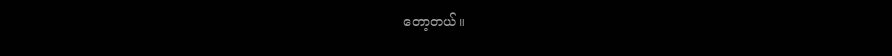တော့တယ်။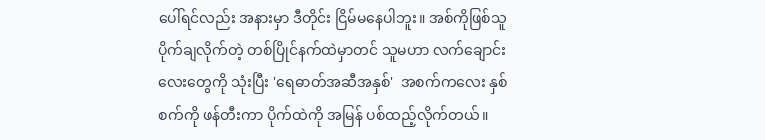ပေါ်ရင်လည်း အနားမှာ ဒီတိုင်း ငြိမ်မနေပါဘူး။ အစ်ကိုဖြစ်သူ ပိုက်ချလိုက်တဲ့ တစ်ပြိုင်နက်ထဲမှာတင် သူမဟာ လက်ချောင်းလေးတွေကို သုံးပြီး 'ရေဓာတ်အဆီအနှစ်'  အစက်ကလေး နှစ်စက်ကို ဖန်တီးကာ ပိုက်ထဲကို အမြန် ပစ်ထည့်လိုက်တယ်။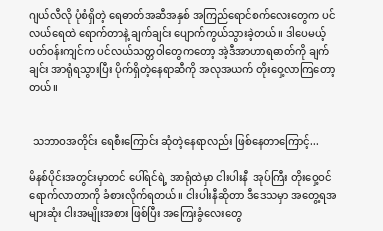ဂျယ်လီလို ပုံစံရှိတဲ့ ရေဓာတ်အဆီအနှစ် အကြည်ရောင်စက်လေးတွေက ပင်လယ်ရေထဲ ရောက်တာနဲ့ ချက်ချင်း ပျောက်ကွယ်သွားခဲ့တယ်။ ဒါပေမယ့် ပတ်ဝန်းကျင်က ပင်လယ်သတ္တဝါတွေကတော့ အဲ့ဒီအာဟာရဓာတ်ကို ချက်ချင်း အာရုံရသွားပြီး ပိုက်ရှိတဲ့နေရာဆီကို အလုအယက် တိုးဝှေ့လာကြတော့တယ်။


 သဘာဝအတိုင်း ရေစီးကြောင်း ဆုံတဲ့နေရာလည်း ဖြစ်နေတာကြောင့်...

မိနစ်ပိုင်းအတွင်းမှာတင် ပေါ်ရင်ရဲ့ အာရုံထဲမှာ ငါးပါးနီ  အုပ်ကြီး တိုးဝှေ့ဝင်ရောက်လာတာကို ခံစားလိုက်ရတယ်။ ငါးပါးနီဆိုတာ ဒီဒေသမှာ အတွေ့ရအများဆုံး ငါးအမျိုးအစား ဖြစ်ပြီး အကြေးခွံလေးတွေ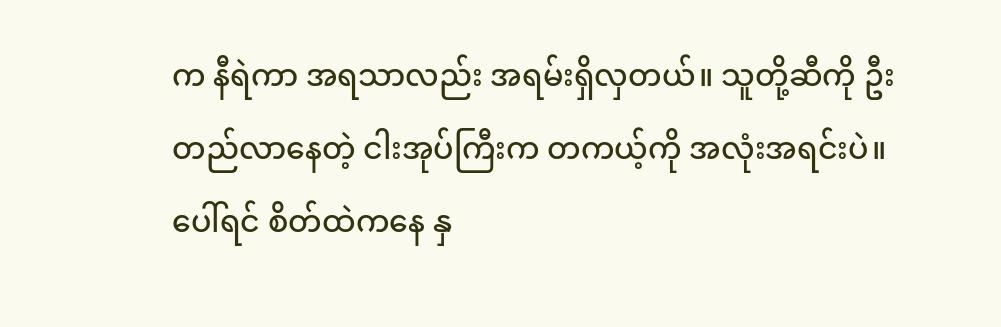က နီရဲကာ အရသာလည်း အရမ်းရှိလှတယ်။ သူတို့ဆီကို ဦးတည်လာနေတဲ့ ငါးအုပ်ကြီးက တကယ့်ကို အလုံးအရင်းပဲ။ ပေါ်ရင် စိတ်ထဲကနေ နှ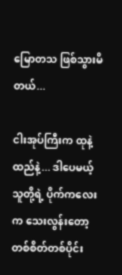မြောတသ ဖြစ်သွားမိတယ်...

ငါးအုပ်ကြီးက ထုနဲ့ထည်နဲ့... ဒါပေမယ့် သူတို့ရဲ့ ပိုက်ကလေးက သေးလွန်းတော့ တစ်စိတ်တစ်ပိုင်း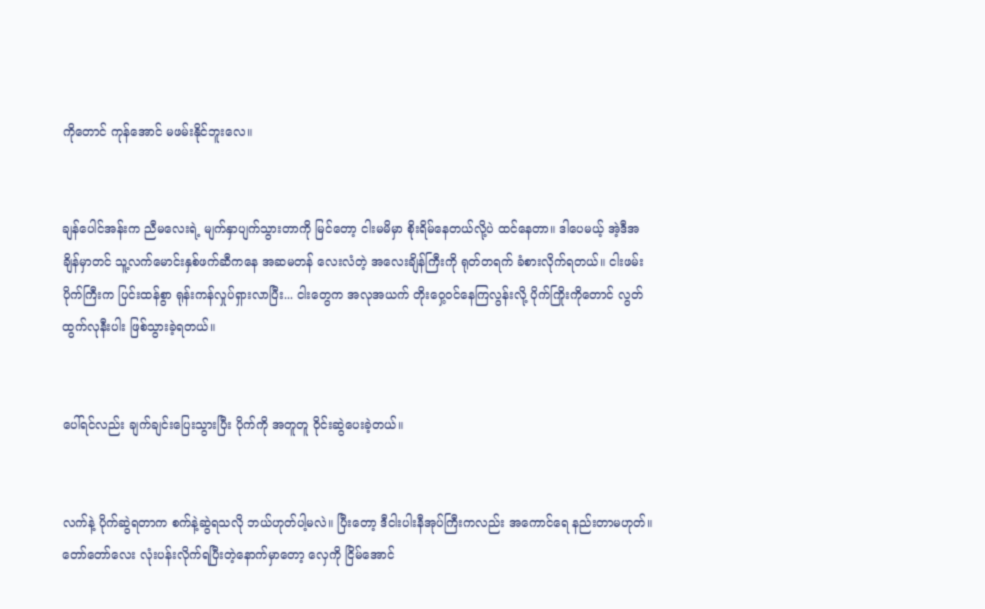ကိုတောင် ကုန်အောင် မဖမ်းနိုင်ဘူးလေ။


ချန်ပေါင်အန်းက ညီမလေးရဲ့ မျက်နှာပျက်သွားတာကို မြင်တော့ ငါးမမိမှာ စိုးရိမ်နေတယ်လို့ပဲ ထင်နေတာ။ ဒါပေမယ့် အဲ့ဒီအချိန်မှာတင် သူ့လက်မောင်းနှစ်ဖက်ဆီကနေ အဆမတန် လေးလံတဲ့ အလေးချိန်ကြီးကို ရုတ်တရက် ခံစားလိုက်ရတယ်။ ငါးဖမ်းပိုက်ကြီးက ပြင်းထန်စွာ ရုန်းကန်လှုပ်ရှားလာပြီး... ငါးတွေက အလုအယက် တိုးဝှေ့ဝင်နေကြလွန်းလို့ ပိုက်ကြိုးကိုတောင် လွတ်ထွက်လုနီးပါး ဖြစ်သွားခဲ့ရတယ်။


ပေါ်ရင်လည်း ချက်ချင်းပြေးသွားပြီး ပိုက်ကို အတူတူ ဝိုင်းဆွဲပေးခဲ့တယ်။


လက်နဲ့ ပိုက်ဆွဲရတာက စက်နဲ့ဆွဲရသလို ဘယ်ဟုတ်ပါ့မလဲ။ ပြီးတော့ ဒီငါးပါးနီအုပ်ကြီးကလည်း အကောင်ရေ နည်းတာမဟုတ်။ တော်တော်လေး လုံးပန်းလိုက်ရပြီးတဲ့နောက်မှာတော့ လှေကို ငြိမ်အောင်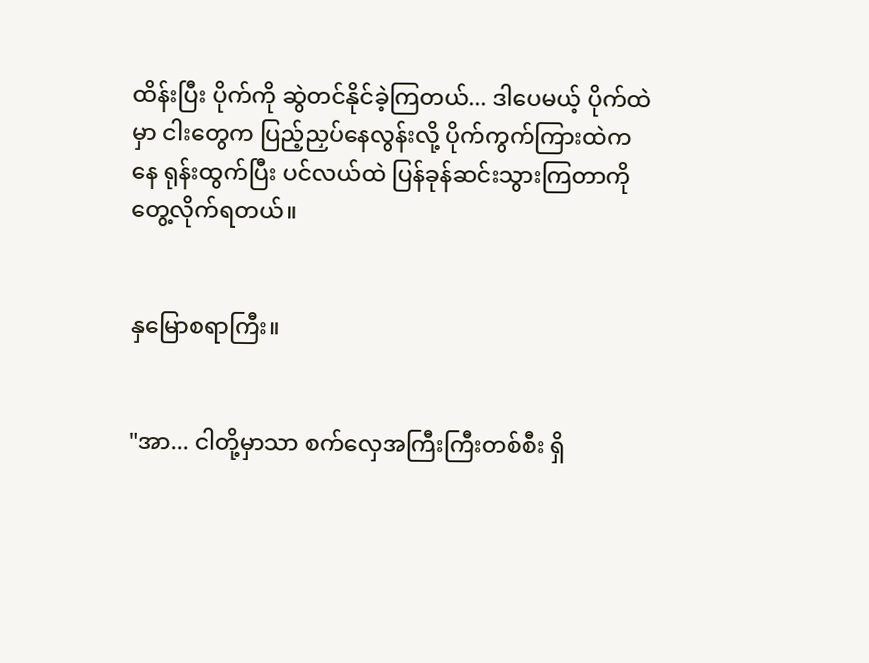ထိန်းပြီး ပိုက်ကို ဆွဲတင်နိုင်ခဲ့ကြတယ်... ဒါပေမယ့် ပိုက်ထဲမှာ ငါးတွေက ပြည့်ညှပ်နေလွန်းလို့ ပိုက်ကွက်ကြားထဲကနေ ရုန်းထွက်ပြီး ပင်လယ်ထဲ ပြန်ခုန်ဆင်းသွားကြတာကို တွေ့လိုက်ရတယ်။


နှမြောစရာကြီး။


"အာ... ငါတို့မှာသာ စက်လှေအကြီးကြီးတစ်စီး ရှိ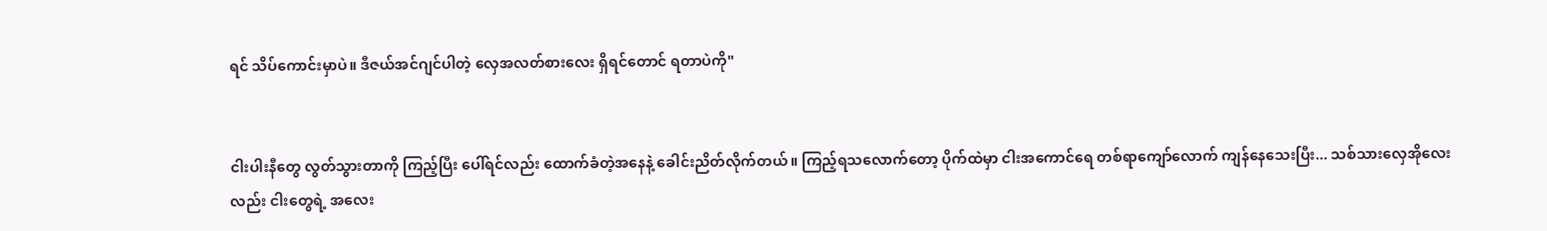ရင် သိပ်ကောင်းမှာပဲ။ ဒီဇယ်အင်ဂျင်ပါတဲ့ လှေအလတ်စားလေး ရှိရင်တောင် ရတာပဲကို"


ငါးပါးနီတွေ လွတ်သွားတာကို ကြည့်ပြီး ပေါ်ရင်လည်း ထောက်ခံတဲ့အနေနဲ့ ခေါင်းညိတ်လိုက်တယ်။ ကြည့်ရသလောက်တော့ ပိုက်ထဲမှာ ငါးအကောင်ရေ တစ်ရာကျော်လောက် ကျန်နေသေးပြီး... သစ်သားလှေအိုလေးလည်း ငါးတွေရဲ့ အလေး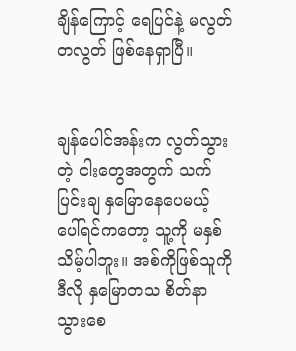ချိန်ကြောင့် ရေပြင်နဲ့ မလွတ်တလွတ် ဖြစ်နေရှာပြီ။


ချန်ပေါင်အန်းက လွတ်သွားတဲ့ ငါးတွေအတွက် သက်ပြင်းချ နှမြောနေပေမယ့် ပေါ်ရင်ကတော့ သူ့ကို မနှစ်သိမ့်ပါဘူး။ အစ်ကိုဖြစ်သူကို ဒီလို နှမြောတသ စိတ်နာသွားစေ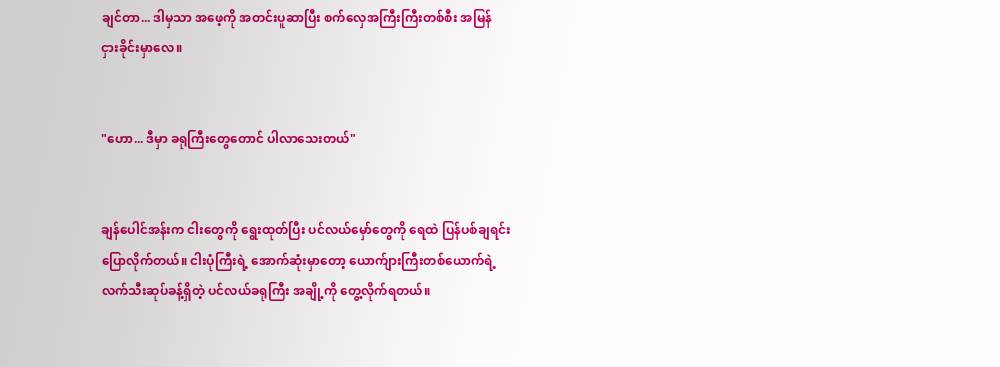ချင်တာ... ဒါမှသာ အဖေ့ကို အတင်းပူဆာပြီး စက်လှေအကြီးကြီးတစ်စီး အမြန် ငှားခိုင်းမှာလေ။


"ဟော... ဒီမှာ ခရုကြီးတွေတောင် ပါလာသေးတယ်"


ချန်ပေါင်အန်းက ငါးတွေကို ရွေးထုတ်ပြီး ပင်လယ်မှော်တွေကို ရေထဲ ပြန်ပစ်ချရင်း ပြောလိုက်တယ်။ ငါးပုံကြီးရဲ့ အောက်ဆုံးမှာတော့ ယောက်ျားကြီးတစ်ယောက်ရဲ့ လက်သီးဆုပ်ခန့်ရှိတဲ့ ပင်လယ်ခရုကြီး အချို့ကို တွေ့လိုက်ရတယ်။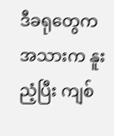ဒီခရုတွေက အသားက နူးညံ့ပြီး ကျစ်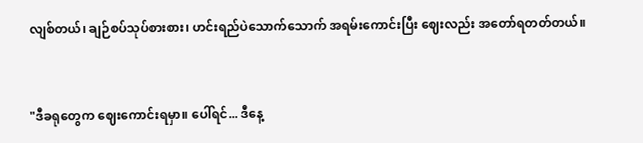လျစ်တယ်၊ ချဉ်စပ်သုပ်စားစား၊ ဟင်းရည်ပဲသောက်သောက် အရမ်းကောင်းပြီး ဈေးလည်း အတော်ရတတ်တယ်။


"ဒီခရုတွေက ဈေးကောင်းရမှာ။ ပေါ်ရင်... ဒီနေ့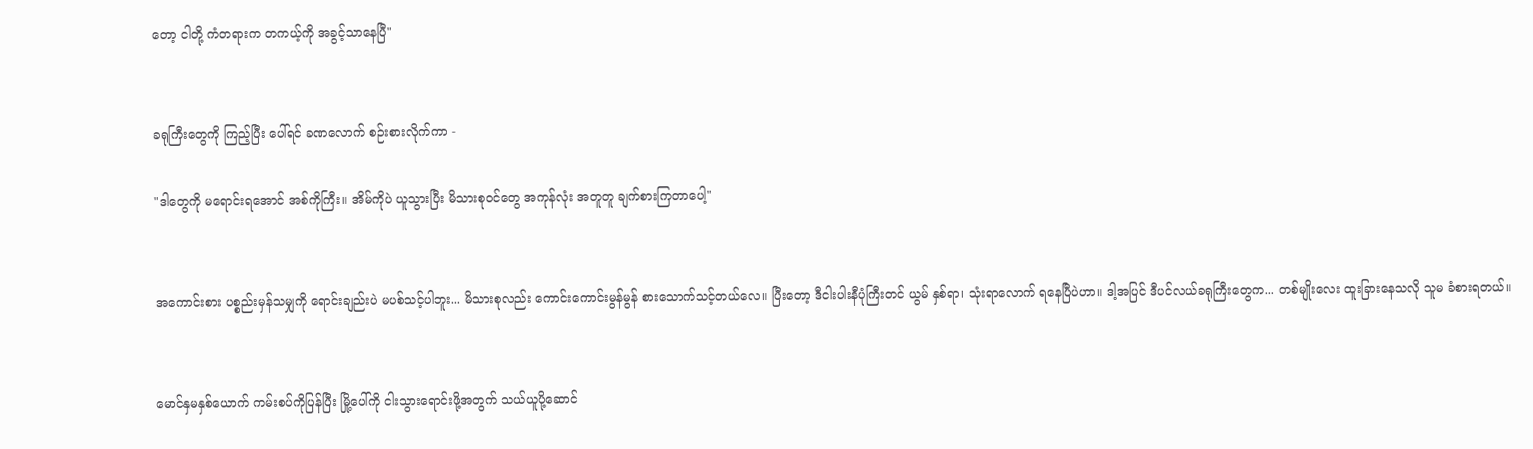တော့ ငါတို့ ကံတရားက တကယ့်ကို အခွင့်သာနေပြီ"


ခရုကြီးတွေကို ကြည့်ပြီး ပေါ်ရင် ခဏလောက် စဉ်းစားလိုက်ကာ -

"ဒါတွေကို မရောင်းရအောင် အစ်ကိုကြီး။ အိမ်ကိုပဲ ယူသွားပြီး မိသားစုဝင်တွေ အကုန်လုံး အတူတူ ချက်စားကြတာပေါ့"


အကောင်းစား ပစ္စည်းမှန်သမျှကို ရောင်းချည်းပဲ မပစ်သင့်ပါဘူး... မိသားစုလည်း ကောင်းကောင်းမွန်မွန် စားသောက်သင့်တယ်လေ။ ပြီးတော့ ဒီငါးပါးနီပုံကြီးတင် ယွမ် နှစ်ရာ၊ သုံးရာလောက် ရနေပြီပဲဟာ။ ဒါ့အပြင် ဒီပင်လယ်ခရုကြီးတွေက... တစ်မျိုးလေး ထူးခြားနေသလို သူမ ခံစားရတယ်။


မောင်နှမနှစ်ယောက် ကမ်းစပ်ကိုပြန်ပြီး မြို့ပေါ်ကို ငါးသွားရောင်းဖို့အတွက် သယ်ယူပို့ဆောင်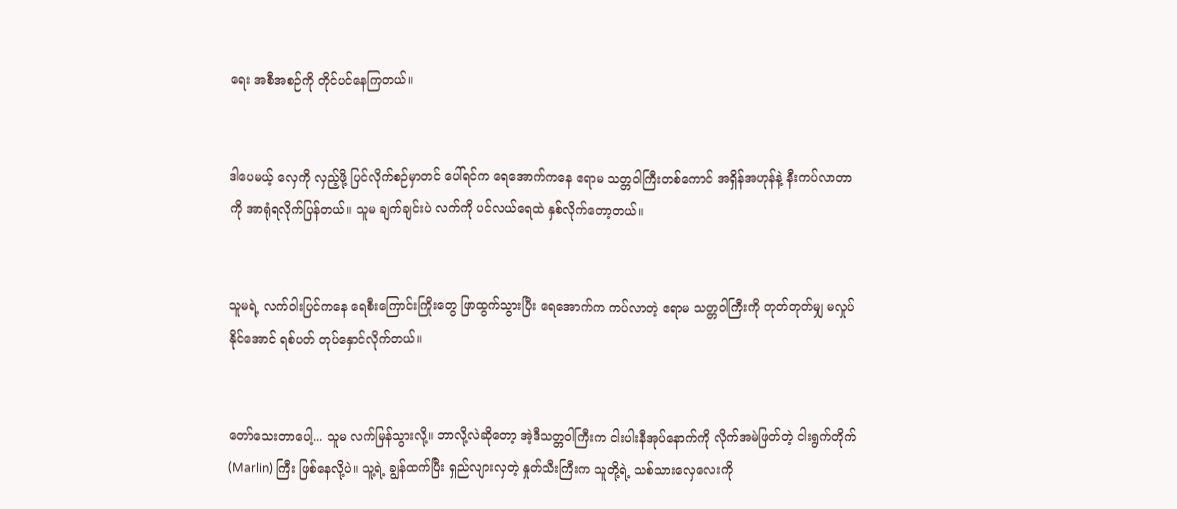ရေး အစီအစဉ်ကို တိုင်ပင်နေကြတယ်။


ဒါပေမယ့် လှေကို လှည့်ဖို့ ပြင်လိုက်စဉ်မှာတင် ပေါ်ရင်က ရေအောက်ကနေ ဧရာမ သတ္တဝါကြီးတစ်ကောင် အရှိန်အဟုန်နဲ့ နီးကပ်လာတာကို အာရုံရလိုက်ပြန်တယ်။ သူမ ချက်ချင်းပဲ လက်ကို ပင်လယ်ရေထဲ နှစ်လိုက်တော့တယ်။


သူမရဲ့ လက်ဝါးပြင်ကနေ ရေစီးကြောင်းကြိုးတွေ ဖြာထွက်သွားပြီး ရေအောက်က ကပ်လာတဲ့ ဧရာမ သတ္တဝါကြီးကို တုတ်တုတ်မျှ မလှုပ်နိုင်အောင် ရစ်ပတ် တုပ်နှောင်လိုက်တယ်။


တော်သေးတာပေါ့... သူမ လက်မြန်သွားလို့။ ဘာလို့လဲဆိုတော့ အဲ့ဒီသတ္တဝါကြီးက ငါးပါးနီအုပ်နောက်ကို လိုက်အမဲဖြတ်တဲ့ ငါးရွက်တိုက် (Marlin) ကြီး ဖြစ်နေလို့ပဲ။ သူ့ရဲ့ ချွန်ထက်ပြီး ရှည်လျားလှတဲ့ နှုတ်သီးကြီးက သူတို့ရဲ့ သစ်သားလှေလေးကို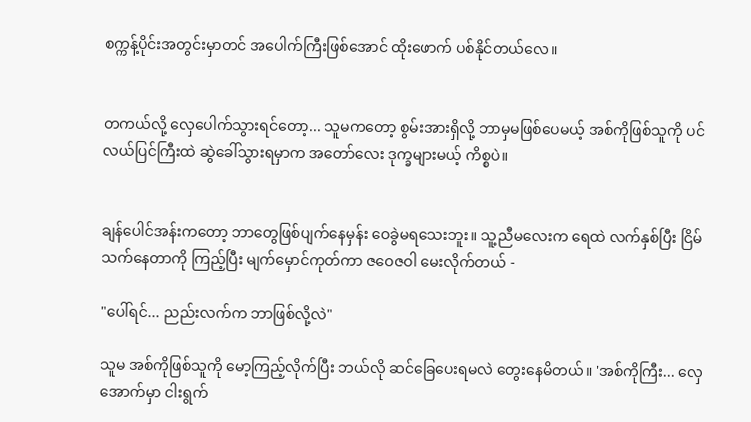စက္ကန့်ပိုင်းအတွင်းမှာတင် အပေါက်ကြီးဖြစ်အောင် ထိုးဖောက် ပစ်နိုင်တယ်လေ။


တကယ်လို့ လှေပေါက်သွားရင်တော့... သူမကတော့ စွမ်းအားရှိလို့ ဘာမှမဖြစ်ပေမယ့် အစ်ကိုဖြစ်သူကို ပင်လယ်ပြင်ကြီးထဲ ဆွဲခေါ်သွားရမှာက အတော်လေး ဒုက္ခများမယ့် ကိစ္စပဲ။


ချန်ပေါင်အန်းကတော့ ဘာတွေဖြစ်ပျက်နေမှန်း ဝေခွဲမရသေးဘူး။ သူ့ညီမလေးက ရေထဲ လက်နှစ်ပြီး ငြိမ်သက်နေတာကို ကြည့်ပြီး မျက်မှောင်ကုတ်ကာ ဇဝေဇဝါ မေးလိုက်တယ် -

"ပေါ်ရင်... ညည်းလက်က ဘာဖြစ်လို့လဲ"

သူမ အစ်ကိုဖြစ်သူကို မော့ကြည့်လိုက်ပြီး ဘယ်လို ဆင်ခြေပေးရမလဲ တွေးနေမိတယ်။ 'အစ်ကိုကြီး... လှေအောက်မှာ ငါးရွက်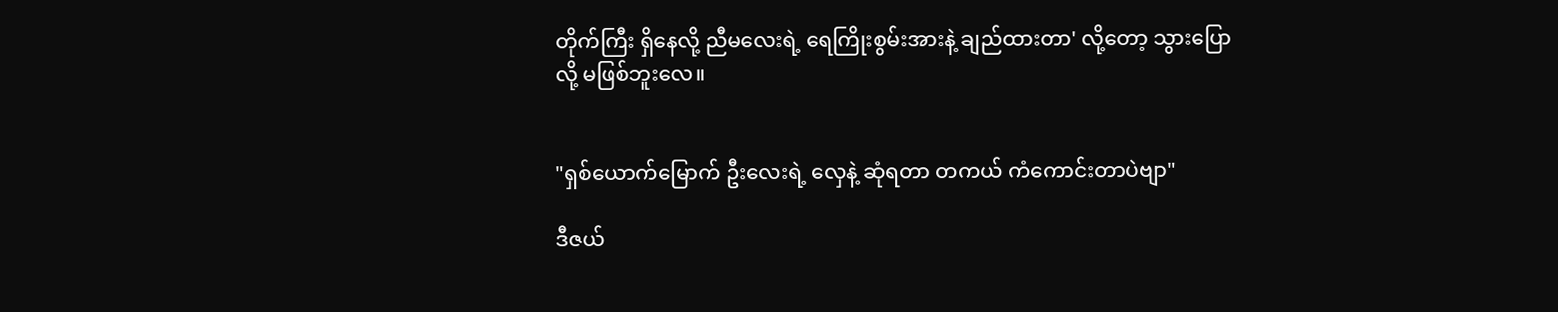တိုက်ကြီး ရှိနေလို့ ညီမလေးရဲ့ ရေကြိုးစွမ်းအားနဲ့ ချည်ထားတာ' လို့တော့ သွားပြောလို့ မဖြစ်ဘူးလေ။


"ရှစ်ယောက်မြောက် ဦးလေးရဲ့ လှေနဲ့ ဆုံရတာ တကယ် ကံကောင်းတာပဲဗျာ"

ဒီဇယ်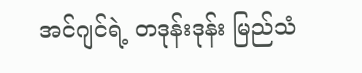အင်ဂျင်ရဲ့ တဒုန်းဒုန်း မြည်သံ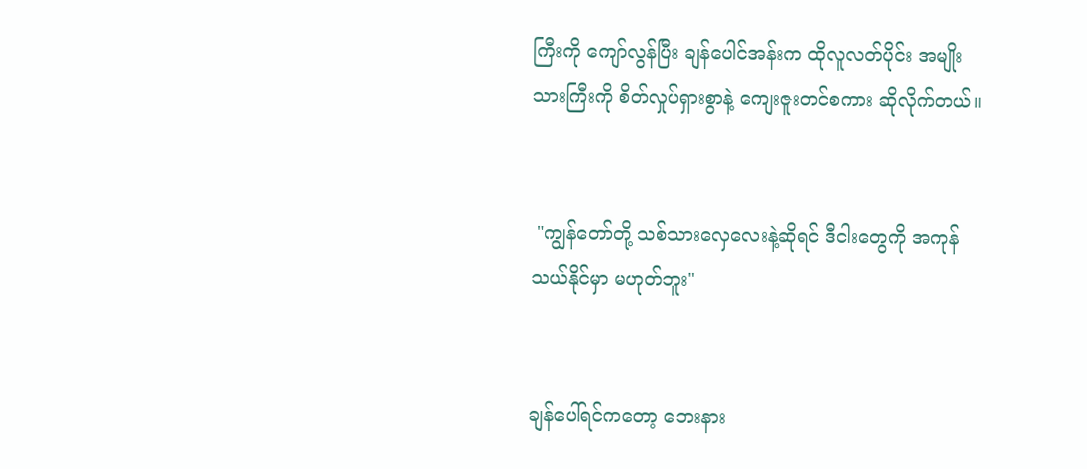ကြီးကို ကျော်လွန်ပြီး ချန်ပေါင်အန်းက ထိုလူလတ်ပိုင်း အမျိုးသားကြီးကို စိတ်လှုပ်ရှားစွာနဲ့ ကျေးဇူးတင်စကား ဆိုလိုက်တယ်။


 "ကျွန်တော်တို့ သစ်သားလှေလေးနဲ့ဆိုရင် ဒီငါးတွေကို အကုန် သယ်နိုင်မှာ မဟုတ်ဘူး"


ချန်ပေါ်ရင်ကတော့ ဘေးနား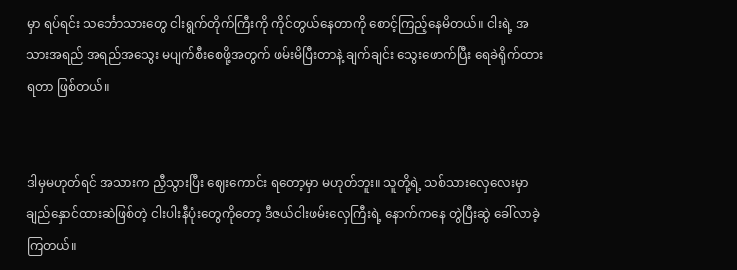မှာ ရပ်ရင်း သင်္ဘောသားတွေ ငါးရွက်တိုက်ကြီးကို ကိုင်တွယ်နေတာကို စောင့်ကြည့်နေမိတယ်။ ငါးရဲ့ အသားအရည် အရည်အသွေး မပျက်စီးစေဖို့အတွက် ဖမ်းမိပြီးတာနဲ့ ချက်ချင်း သွေးဖောက်ပြီး ရေခဲရိုက်ထားရတာ ဖြစ်တယ်။


ဒါမှမဟုတ်ရင် အသားက ညှီသွားပြီး ဈေးကောင်း ရတော့မှာ မဟုတ်ဘူး။ သူတို့ရဲ့ သစ်သားလှေလေးမှာ ချည်နှောင်ထားဆဲဖြစ်တဲ့ ငါးပါးနီပုံးတွေကိုတော့ ဒီဇယ်ငါးဖမ်းလှေကြီးရဲ့ နောက်ကနေ တွဲပြီးဆွဲ ခေါ်လာခဲ့ကြတယ်။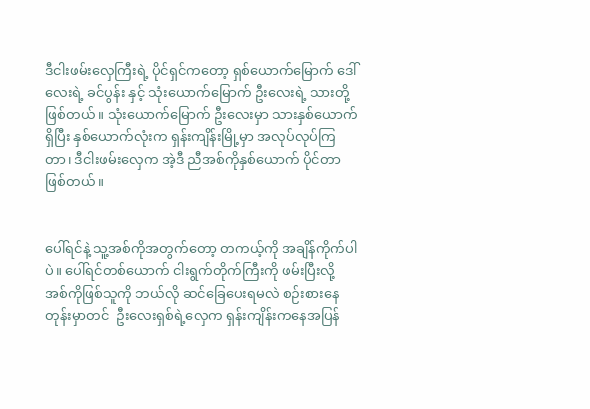ဒီငါးဖမ်းလှေကြီးရဲ့ ပိုင်ရှင်ကတော့ ရှစ်ယောက်မြောက် ဒေါ်လေးရဲ့ ခင်ပွန်း နှင့် သုံးယောက်မြောက် ဦးလေးရဲ့ သားတို့ ဖြစ်တယ်။ သုံးယောက်မြောက် ဦးလေးမှာ သားနှစ်ယောက်ရှိပြီး နှစ်ယောက်လုံးက ရှန်းကျိန်းမြို့မှာ အလုပ်လုပ်ကြတာ၊ ဒီငါးဖမ်းလှေက အဲ့ဒီ ညီအစ်ကိုနှစ်ယောက် ပိုင်တာ ဖြစ်တယ်။


ပေါ်ရင်နဲ့ သူ့အစ်ကိုအတွက်တော့ တကယ့်ကို အချိန်ကိုက်ပါပဲ။ ပေါ်ရင်တစ်ယောက် ငါးရွက်တိုက်ကြီးကို ဖမ်းပြီးလို့ အစ်ကိုဖြစ်သူကို ဘယ်လို ဆင်ခြေပေးရမလဲ စဉ်းစားနေတုန်းမှာတင်  ဦးလေးရှစ်ရဲ့လှေက ရှန်းကျိန်းကနေအပြန်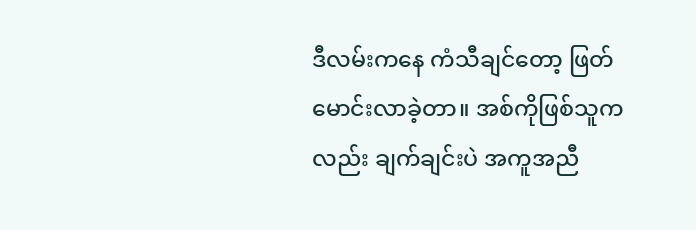ဒီလမ်းကနေ ကံသီချင်တော့ ဖြတ်မောင်းလာခဲ့တာ။ အစ်ကိုဖြစ်သူကလည်း ချက်ချင်းပဲ အကူအညီ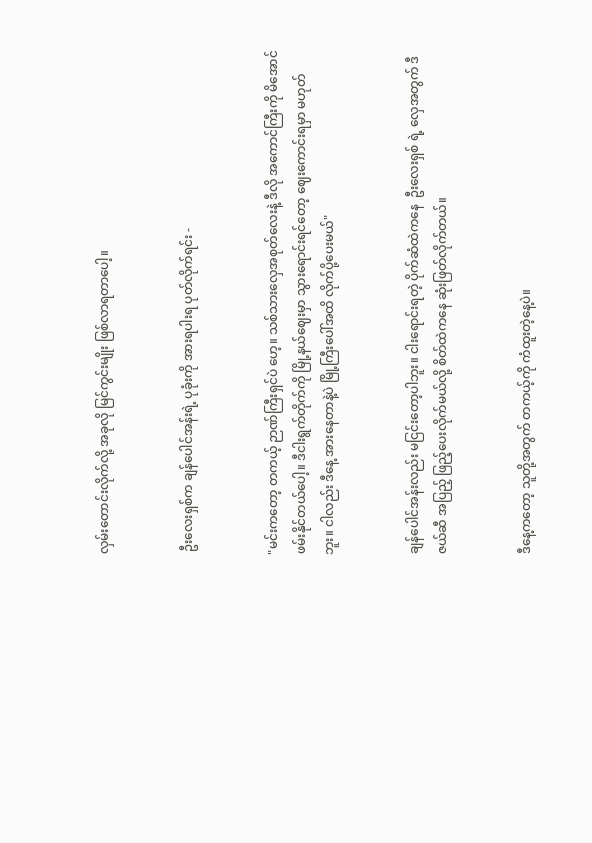လှမ်းတောင်းလိုက်လို့ အခုလို မြင်ကွင်းမျိုး ဖြစ်လာရတာပေါ့။


 ဦးလေးရှစ်က ချန်ပေါင်အန်းရဲ့ ပုခုံးကို အားရပါးရ ပုတ်လိုက်ရင်း -


"မင်းကတော့ တကယ့် ဉာဏ်ကြီးရှင်ပဲ ဟေ့။ သစ်သားလှေအစုတ်လေးနဲ့ ဒီလို အကောင်ကြီးကို မိအောင် ဖမ်းနိုင်တယ်ပေါ့။ ဒီငါးရွက်တိုက်ကို မြို့နယ်ဈေးမှာ သွားရောင်းရင်တော့ ဈေးကောင်းရမှာ မဟုတ်ဘူး။ ငါလည်း ဒီနေ့ အားနေတာနဲ့ပဲ မြို့ကြီးပေါ်အထိ လိုက်ပို့ပေးမယ်"


ချန်ပေါင်အန်းလည်း မငြင်းတော့ပါဘူး။ ငါးရောင်းရတဲ့ ပိုက်ဆံထဲကနေ  ဦးလေးရှစ် ရဲ့ လှေအတွက် ဒီဇယ်ဆီ အပြည့် ဖြည့်ပေးလိုက်မယ်လို့ စိတ်ထဲကနေ ဆုံးဖြတ်လိုက်တယ်။


ဒီနေ့ကတော့ သူတို့အတွက် တကယ့်ကို ကံထူးတဲ့နေ့ပဲ။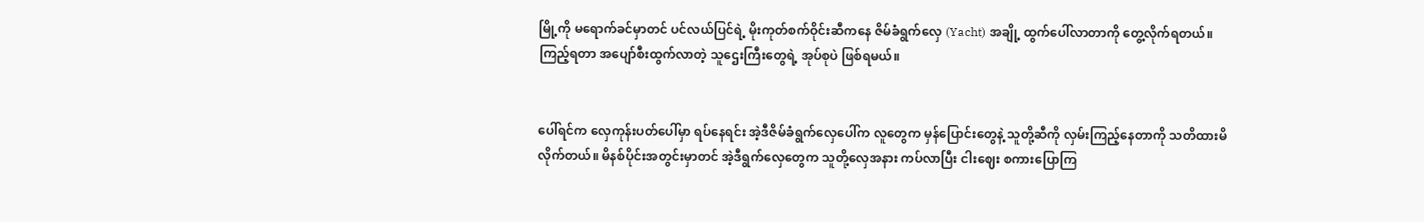မြို့ကို မရောက်ခင်မှာတင် ပင်လယ်ပြင်ရဲ့ မိုးကုတ်စက်ဝိုင်းဆီကနေ ဇိမ်ခံရွက်လှေ (Yacht) အချို့ ထွက်ပေါ်လာတာကို တွေ့လိုက်ရတယ်။ ကြည့်ရတာ အပျော်စီးထွက်လာတဲ့ သူဌေးကြီးတွေရဲ့ အုပ်စုပဲ ဖြစ်ရမယ်။


ပေါ်ရင်က လှေကုန်းပတ်ပေါ်မှာ ရပ်နေရင်း အဲ့ဒီဇိမ်ခံရွက်လှေပေါ်က လူတွေက မှန်ပြောင်းတွေနဲ့ သူတို့ဆီကို လှမ်းကြည့်နေတာကို သတိထားမိလိုက်တယ်။ မိနစ်ပိုင်းအတွင်းမှာတင် အဲ့ဒီရွက်လှေတွေက သူတို့လှေအနား ကပ်လာပြီး ငါးဈေး စကားပြောကြ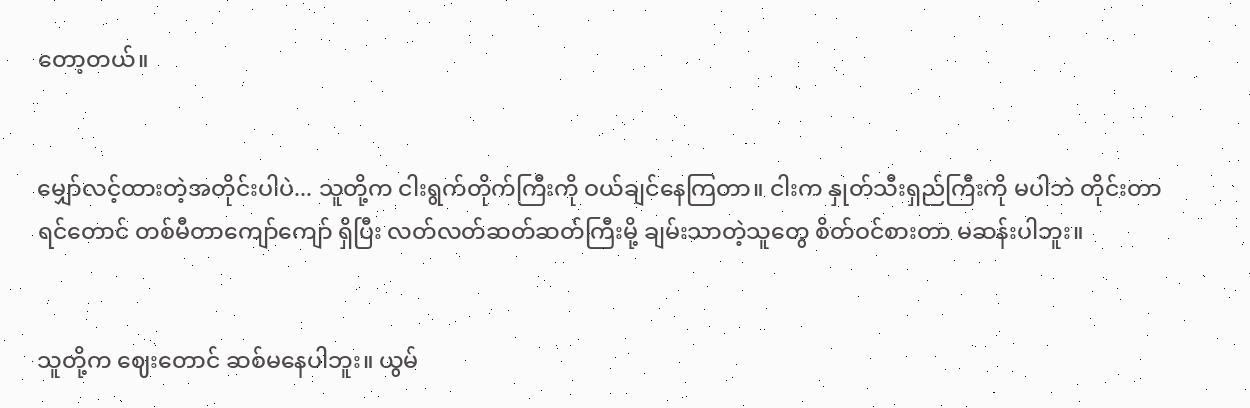တော့တယ်။


မျှော်လင့်ထားတဲ့အတိုင်းပါပဲ... သူတို့က ငါးရွက်တိုက်ကြီးကို ဝယ်ချင်နေကြတာ။ ငါးက နှုတ်သီးရှည်ကြီးကို မပါဘဲ တိုင်းတာရင်တောင် တစ်မီတာကျော်ကျော် ရှိပြီး လတ်လတ်ဆတ်ဆတ်ကြီးမို့ ချမ်းသာတဲ့သူတွေ စိတ်ဝင်စားတာ မဆန်းပါဘူး။


သူတို့က ဈေးတောင် ဆစ်မနေပါဘူး။ ယွမ်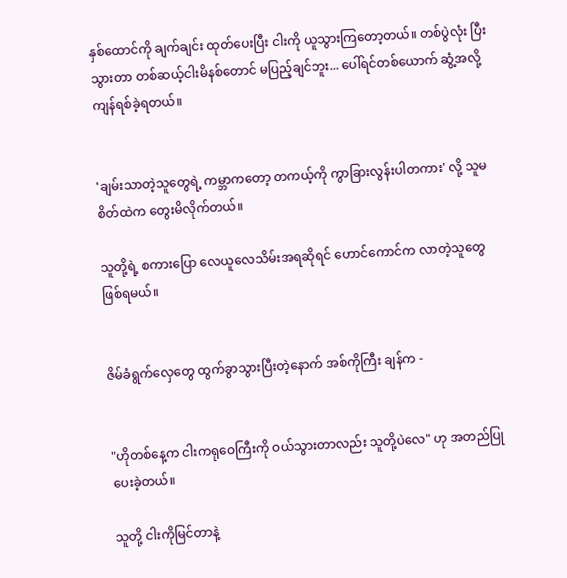နှစ်ထောင်ကို ချက်ချင်း ထုတ်ပေးပြီး ငါးကို ယူသွားကြတော့တယ်။ တစ်ပွဲလုံး ပြီးသွားတာ တစ်ဆယ့်ငါးမိနစ်တောင် မပြည့်ချင်ဘူး... ပေါ်ရင်တစ်ယောက် ဆွံ့အလို့ ကျန်ရစ်ခဲ့ရတယ်။


'ချမ်းသာတဲ့သူတွေရဲ့ ကမ္ဘာကတော့ တကယ့်ကို ကွာခြားလွန်းပါတကား' လို့ သူမ စိတ်ထဲက တွေးမိလိုက်တယ်။

သူတို့ရဲ့ စကားပြော လေယူလေသိမ်းအရဆိုရင် ဟောင်ကောင်က လာတဲ့သူတွေ ဖြစ်ရမယ်။


ဇိမ်ခံရွက်လှေတွေ ထွက်ခွာသွားပြီးတဲ့နောက် အစ်ကိုကြီး ချန်က -


"ဟိုတစ်နေ့က ငါးကရုဝေကြီးကို ဝယ်သွားတာလည်း သူတို့ပဲလေ" ဟု အတည်ပြုပေးခဲ့တယ်။

သူတို့ ငါးကိုမြင်တာနဲ့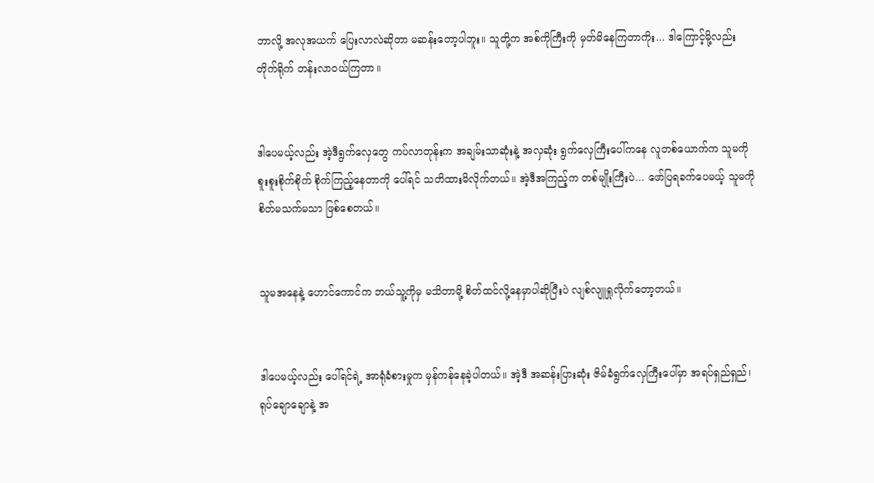ဘာလို့ အလုအယက် ပြေးလာလဲဆိုတာ မဆန်းတော့ပါဘူး။ သူတို့က အစ်ကိုကြီးကို မှတ်မိနေကြတာကိုး... ဒါကြောင့်မို့လည်း တိုက်ရိုက် တန်းလာဝယ်ကြတာ။


ဒါပေမယ့်လည်း အဲ့ဒီရွက်လှေတွေ ကပ်လာတုန်းက အချမ်းသာဆုံးနဲ့ အလှဆုံး ရွက်လှေကြီးပေါ်ကနေ လူတစ်ယောက်က သူမကို စူးစူးစိုက်စိုက် စိုက်ကြည့်နေတာကို ပေါ်ရင် သတိထားမိလိုက်တယ်။ အဲ့ဒီအကြည့်က တစ်မျိုးကြီးပဲ... ဖော်ပြရခက်ပေမယ့် သူမကို စိတ်မသက်မသာ ဖြစ်စေတယ်။


သူမအနေနဲ့ ဟောင်ကောင်က ဘယ်သူ့ကိုမှ မသိတာမို့ စိတ်ထင်လို့နေမှာပါဆိုပြီးပဲ လျစ်လျူရှုလိုက်တော့တယ်။


ဒါပေမယ့်လည်း ပေါ်ရင်ရဲ့ အာရုံခံစားမှုက မှန်ကန်နေခဲ့ပါတယ်။ အဲ့ဒီ အဆန်းပြားဆုံး ဇိမ်ခံရွက်လှေကြီးပေါ်မှာ အရပ်ရှည်ရှည်၊ ရုပ်ချောချောနဲ့ အ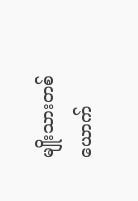မျိုးသားတစ်ယောက်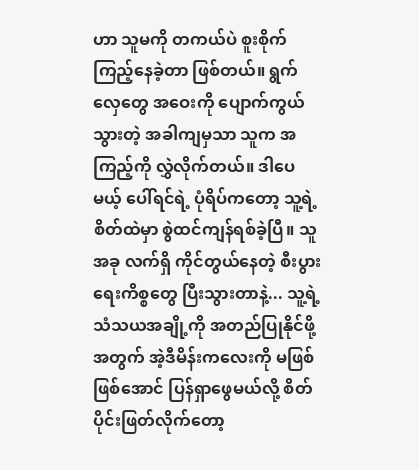ဟာ သူမကို တကယ်ပဲ စူးစိုက်ကြည့်နေခဲ့တာ ဖြစ်တယ်။ ရွက်လှေတွေ အဝေးကို ပျောက်ကွယ်သွားတဲ့ အခါကျမှသာ သူက အကြည့်ကို လွှဲလိုက်တယ်။ ဒါပေမယ့် ပေါ်ရင်ရဲ့ ပုံရိပ်ကတော့ သူ့ရဲ့ စိတ်ထဲမှာ စွဲထင်ကျန်ရစ်ခဲ့ပြီ။ သူ အခု လက်ရှိ ကိုင်တွယ်နေတဲ့ စီးပွားရေးကိစ္စတွေ ပြီးသွားတာနဲ့... သူ့ရဲ့ သံသယအချို့ကို အတည်ပြုနိုင်ဖို့အတွက် အဲ့ဒီမိန်းကလေးကို မဖြစ်ဖြစ်အောင် ပြန်ရှာဖွေမယ်လို့ စိတ်ပိုင်းဖြတ်လိုက်တော့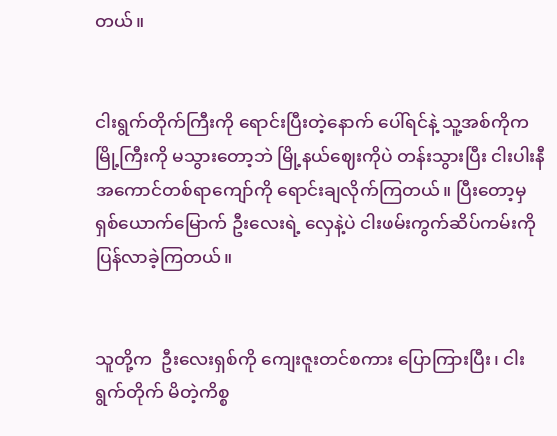တယ်။


ငါးရွက်တိုက်ကြီးကို ရောင်းပြီးတဲ့နောက် ပေါ်ရင်နဲ့ သူ့အစ်ကိုက မြို့ကြီးကို မသွားတော့ဘဲ မြို့နယ်ဈေးကိုပဲ တန်းသွားပြီး ငါးပါးနီ အကောင်တစ်ရာကျော်ကို ရောင်းချလိုက်ကြတယ်။ ပြီးတော့မှ ရှစ်ယောက်မြောက် ဦးလေးရဲ့ လှေနဲ့ပဲ ငါးဖမ်းကွက်ဆိပ်ကမ်းကို ပြန်လာခဲ့ကြတယ်။


သူတို့က  ဦးလေးရှစ်ကို ကျေးဇူးတင်စကား ပြောကြားပြီး၊ ငါးရွက်တိုက် မိတဲ့ကိစ္စ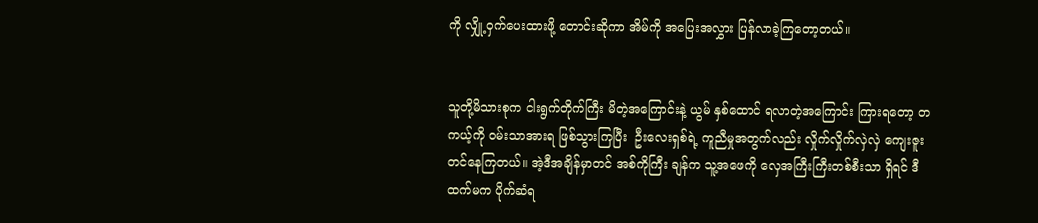ကို လျှို့ဝှက်ပေးထားဖို့ တောင်းဆိုကာ အိမ်ကို အပြေးအလွှား ပြန်လာခဲ့ကြတော့တယ်။


သူတို့မိသားစုက ငါးရွက်တိုက်ကြီး မိတဲ့အကြောင်းနဲ့ ယွမ် နှစ်ထောင် ရလာတဲ့အကြောင်း ကြားရတော့ တကယ့်ကို ဝမ်းသာအားရ ဖြစ်သွားကြပြီး  ဦးလေးရှစ်ရဲ့ ကူညီမှုအတွက်လည်း လှိုက်လှိုက်လှဲလှဲ ကျေးဇူးတင်နေကြတယ်။ အဲ့ဒီအချိန်မှာတင် အစ်ကိုကြီး ချန်က သူ့အဖေကို လှေအကြီးကြီးတစ်စီးသာ ရှိရင် ဒီထက်မက ပိုက်ဆံရ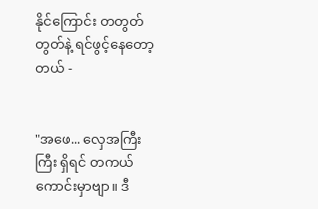နိုင်ကြောင်း တတွတ်တွတ်နဲ့ ရင်ဖွင့်နေတော့တယ် -


"အဖေ... လှေအကြီးကြီး ရှိရင် တကယ် ကောင်းမှာဗျာ။ ဒီ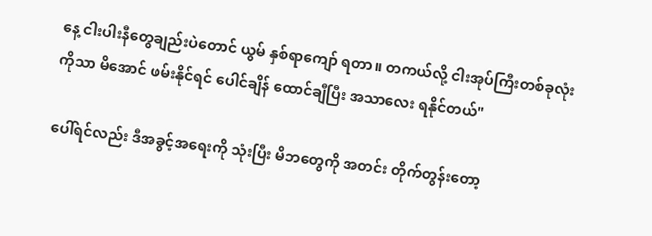နေ့ ငါးပါးနီတွေချည်းပဲတောင် ယွမ် နှစ်ရာကျော် ရတာ။ တကယ်လို့ ငါးအုပ်ကြီးတစ်ခုလုံးကိုသာ မိအောင် ဖမ်းနိုင်ရင် ပေါင်ချိန် ထောင်ချီပြီး အသာလေး ရနိုင်တယ်"

ပေါ်ရင်လည်း ဒီအခွင့်အရေးကို သုံးပြီး မိဘတွေကို အတင်း တိုက်တွန်းတော့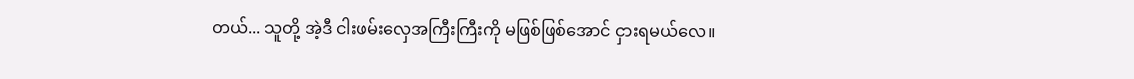တယ်... သူတို့ အဲ့ဒီ ငါးဖမ်းလှေအကြီးကြီးကို မဖြစ်ဖြစ်အောင် ငှားရမယ်လေ။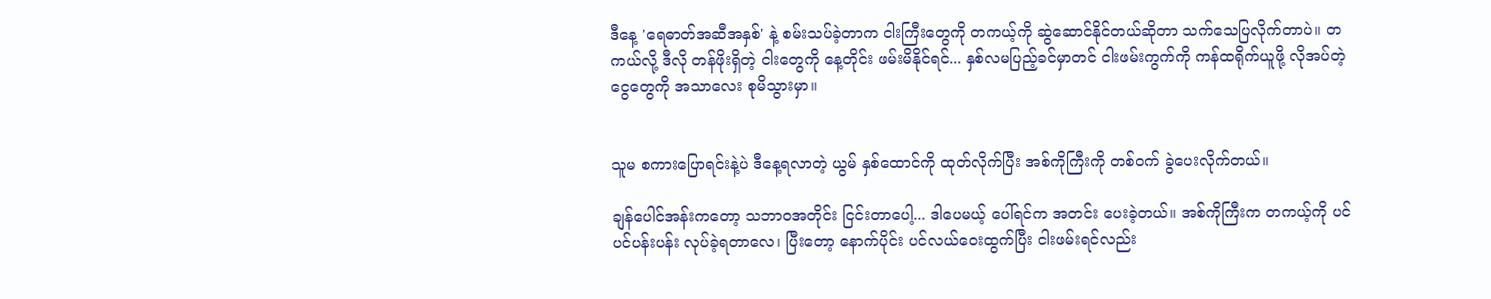ဒီနေ့ 'ရေဓာတ်အဆီအနှစ်' နဲ့ စမ်းသပ်ခဲ့တာက ငါးကြီးတွေကို တကယ့်ကို ဆွဲဆောင်နိုင်တယ်ဆိုတာ သက်သေပြလိုက်တာပဲ။ တကယ်လို့ ဒီလို တန်ဖိုးရှိတဲ့ ငါးတွေကို နေ့တိုင်း ဖမ်းမိနိုင်ရင်... နှစ်လမပြည့်ခင်မှာတင် ငါးဖမ်းကွက်ကို ကန်ထရိုက်ယူဖို့ လိုအပ်တဲ့ ငွေတွေကို အသာလေး စုမိသွားမှာ။


သူမ စကားပြောရင်းနဲ့ပဲ ဒီနေ့ရလာတဲ့ ယွမ် နှစ်ထောင်ကို ထုတ်လိုက်ပြီး အစ်ကိုကြီးကို တစ်ဝက် ခွဲပေးလိုက်တယ်။

ချန်ပေါင်အန်းကတော့ သဘာဝအတိုင်း ငြင်းတာပေါ့... ဒါပေမယ့် ပေါ်ရင်က အတင်း ပေးခဲ့တယ်။ အစ်ကိုကြီးက တကယ့်ကို ပင်ပင်ပန်းပန်း လုပ်ခဲ့ရတာလေ၊ ပြီးတော့ နောက်ပိုင်း ပင်လယ်ဝေးထွက်ပြီး ငါးဖမ်းရင်လည်း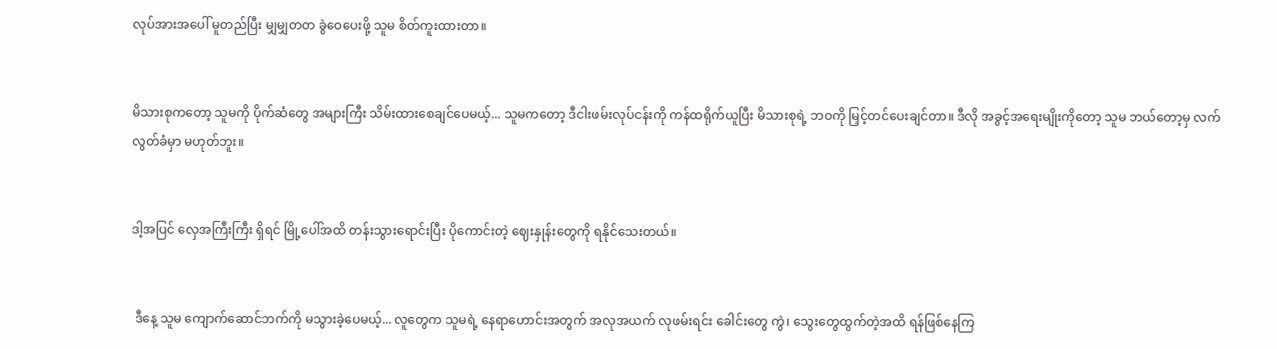လုပ်အားအပေါ် မူတည်ပြီး မျှမျှတတ ခွဲဝေပေးဖို့ သူမ စိတ်ကူးထားတာ။


မိသားစုကတော့ သူမကို ပိုက်ဆံတွေ အများကြီး သိမ်းထားစေချင်ပေမယ့်... သူမကတော့ ဒီငါးဖမ်းလုပ်ငန်းကို ကန်ထရိုက်ယူပြီး မိသားစုရဲ့ ဘဝကို မြှင့်တင်ပေးချင်တာ။ ဒီလို အခွင့်အရေးမျိုးကိုတော့ သူမ ဘယ်တော့မှ လက်လွတ်ခံမှာ မဟုတ်ဘူး။


ဒါ့အပြင် လှေအကြီးကြီး ရှိရင် မြို့ပေါ်အထိ တန်းသွားရောင်းပြီး ပိုကောင်းတဲ့ ဈေးနှုန်းတွေကို ရနိုင်သေးတယ်။


 ဒီနေ့ သူမ ကျောက်ဆောင်ဘက်ကို မသွားခဲ့ပေမယ့်... လူတွေက သူမရဲ့ နေရာဟောင်းအတွက် အလုအယက် လုဖမ်းရင်း ခေါင်းတွေ ကွဲ၊ သွေးတွေထွက်တဲ့အထိ ရန်ဖြစ်နေကြ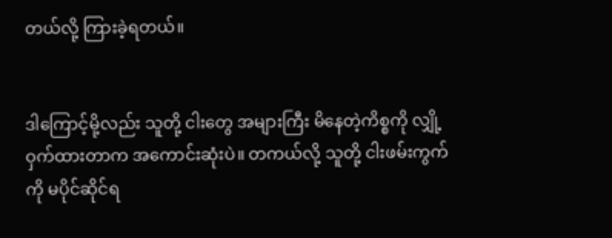တယ်လို့ ကြားခဲ့ရတယ်။


ဒါကြောင့်မို့လည်း သူတို့ ငါးတွေ အများကြီး မိနေတဲ့ကိစ္စကို လျှို့ဝှက်ထားတာက အကောင်းဆုံးပဲ။ တကယ်လို့ သူတို့ ငါးဖမ်းကွက်ကို မပိုင်ဆိုင်ရ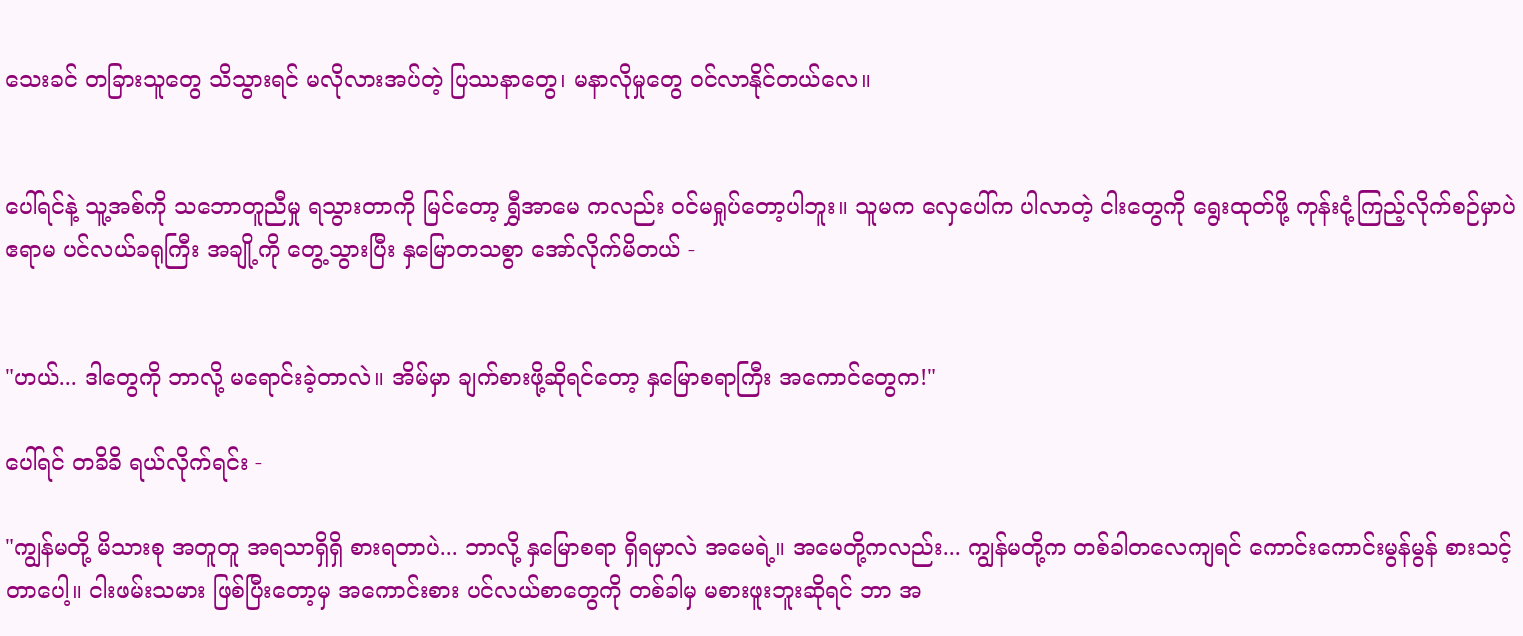သေးခင် တခြားသူတွေ သိသွားရင် မလိုလားအပ်တဲ့ ပြဿနာတွေ၊ မနာလိုမှုတွေ ဝင်လာနိုင်တယ်လေ။


ပေါ်ရင်နဲ့ သူ့အစ်ကို သဘောတူညီမှု ရသွားတာကို မြင်တော့ ရွှီအာမေ ကလည်း ဝင်မရှုပ်တော့ပါဘူး။ သူမက လှေပေါ်က ပါလာတဲ့ ငါးတွေကို ရွေးထုတ်ဖို့ ကုန်းငုံ့ကြည့်လိုက်စဉ်မှာပဲ ဧရာမ ပင်လယ်ခရုကြီး အချို့ကို တွေ့သွားပြီး နှမြောတသစွာ အော်လိုက်မိတယ် -


"ဟယ်... ဒါတွေကို ဘာလို့ မရောင်းခဲ့တာလဲ။ အိမ်မှာ ချက်စားဖို့ဆိုရင်တော့ နှမြောစရာကြီး အကောင်တွေက!"

ပေါ်ရင် တခိခိ ရယ်လိုက်ရင်း -

"ကျွန်မတို့ မိသားစု အတူတူ အရသာရှိရှိ စားရတာပဲ... ဘာလို့ နှမြောစရာ ရှိရမှာလဲ အမေရဲ့။ အမေတို့ကလည်း... ကျွန်မတို့က တစ်ခါတလေကျရင် ကောင်းကောင်းမွန်မွန် စားသင့်တာပေါ့။ ငါးဖမ်းသမား ဖြစ်ပြီးတော့မှ အကောင်းစား ပင်လယ်စာတွေကို တစ်ခါမှ မစားဖူးဘူးဆိုရင် ဘာ အ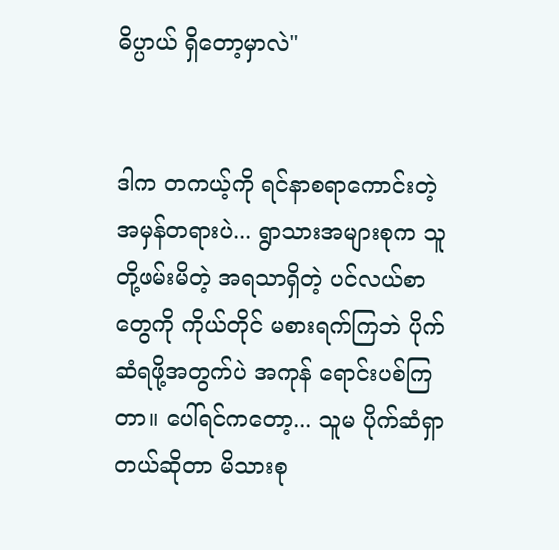ဓိပ္ပာယ် ရှိတော့မှာလဲ"


ဒါက တကယ့်ကို ရင်နာစရာကောင်းတဲ့ အမှန်တရားပဲ... ရွာသားအများစုက သူတို့ဖမ်းမိတဲ့ အရသာရှိတဲ့ ပင်လယ်စာတွေကို ကိုယ်တိုင် မစားရက်ကြဘဲ ပိုက်ဆံရဖို့အတွက်ပဲ အကုန် ရောင်းပစ်ကြတာ။ ပေါ်ရင်ကတော့... သူမ ပိုက်ဆံရှာတယ်ဆိုတာ မိသားစု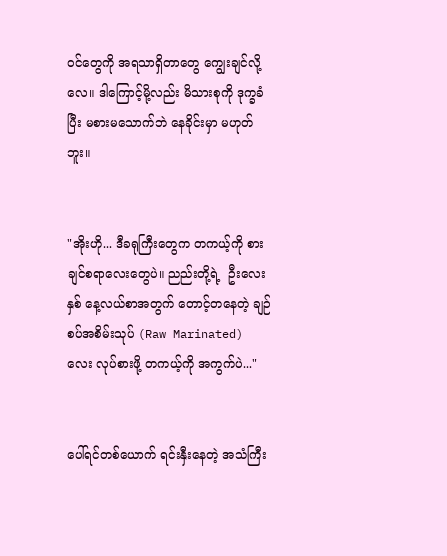ဝင်တွေကို အရသာရှိတာတွေ ကျွေးချင်လို့လေ။ ဒါကြောင့်မို့လည်း မိသားစုကို ဒုက္ခခံပြီး မစားမသောက်ဘဲ နေခိုင်းမှာ မဟုတ်ဘူး။


"အိုးဟို... ဒီခရုကြီးတွေက တကယ့်ကို စားချင်စရာလေးတွေပဲ။ ညည်းတို့ရဲ့  ဦးလေးနှစ် နေ့လယ်စာအတွက် တောင့်တနေတဲ့ ချဉ်စပ်အစိမ်းသုပ် (Raw Marinated) လေး လုပ်စားဖို့ တကယ့်ကို အကွက်ပဲ..."


ပေါ်ရင်တစ်ယောက် ရင်းနှီးနေတဲ့ အသံကြီး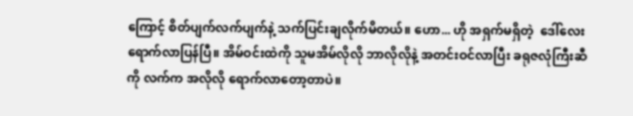ကြောင့် စိတ်ပျက်လက်ပျက်နဲ့ သက်ပြင်းချလိုက်မိတယ်။ ဟော... ဟို အရှက်မရှိတဲ့  ဒေါ်လေး ရောက်လာပြန်ပြီ။ အိမ်ဝင်းထဲကို သူမအိမ်လိုလို ဘာလိုလိုနဲ့ အတင်းဝင်လာပြီး ခရုဇလုံကြီးဆီကို လက်က အလိုလို ရောက်လာတော့တာပဲ။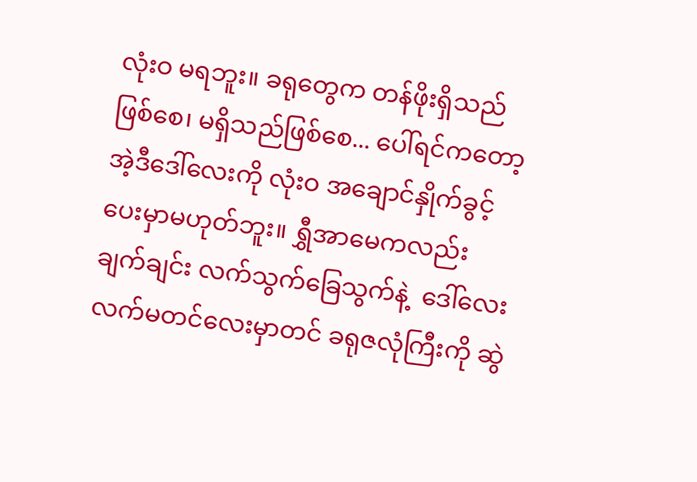လုံးဝ မရဘူး။ ခရုတွေက တန်ဖိုးရှိသည်ဖြစ်စေ၊ မရှိသည်ဖြစ်စေ... ပေါ်ရင်ကတော့ အဲ့ဒီဒေါ်လေးကို လုံးဝ အချောင်နှိုက်ခွင့် ပေးမှာမဟုတ်ဘူး။ ရွှီအာမေကလည်း ချက်ချင်း လက်သွက်ခြေသွက်နဲ့  ဒေါ်လေး လက်မတင်လေးမှာတင် ခရုဇလုံကြီးကို ဆွဲ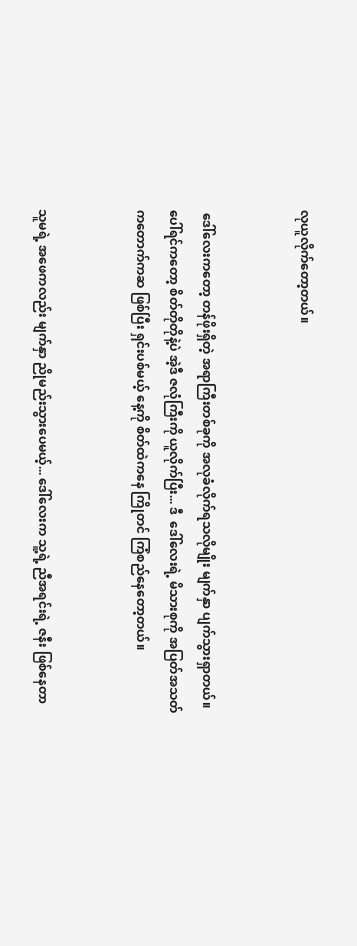လုယူလိုက်တော့တယ်။


 ဒေါ်လေးကတော့ တန်ဖိုးရှိတဲ့ အရာကြီးတစ်ခုကို အလုခံလိုက်ရသလိုမျိုး မျက်နှာ ပျက်သွားရှာတယ်။ ပေါ်ရင်ကတော့ စိတ်တိုတိုနဲ့ပဲ အဲ့ဒီ ဇလုံကြီးကို ယူလိုက်ပြီး... ဒီ  ဒေါ်လေးရဲ့ မိသားစုကို အပြတ်အသတ် ကတောက်ကဆ ဖြစ်ပြီး ရှင်းပစ်မယ့် နေ့ကို စိတ်ထဲကနေ ကြိုတင် ကြံစည်နေတော့တယ်။


သူမရဲ့ အဖေကလည်း မျက်နှာ ညိုမည်းသွားပေမယ့်... ဒေါ်လေးက သူ့ရဲ့ ညီအရင်းရဲ့ ဇနီး ဖြစ်နေတာ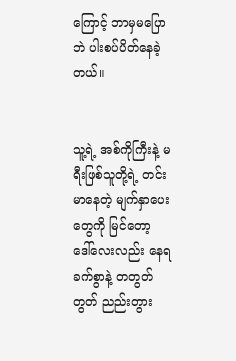ကြောင့် ဘာမှမပြောဘဲ ပါးစပ်ပိတ်နေခဲ့တယ်။


သူ့ရဲ့ အစ်ကိုကြီးနဲ့ မရီးဖြစ်သူတို့ရဲ့ တင်းမာနေတဲ့ မျက်နှာပေးတွေကို မြင်တော့  ဒေါ်လေးလည်း နေရခက်စွာနဲ့ တတွတ်တွတ် ညည်းတွား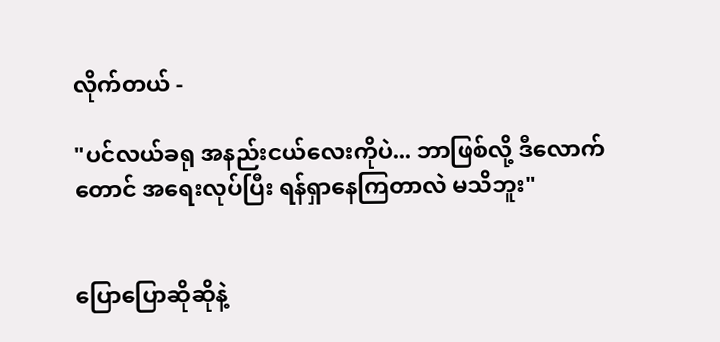လိုက်တယ် -

"ပင်လယ်ခရု အနည်းငယ်လေးကိုပဲ... ဘာဖြစ်လို့ ဒီလောက်တောင် အရေးလုပ်ပြီး ရန်ရှာနေကြတာလဲ မသိဘူး"


ပြောပြောဆိုဆိုနဲ့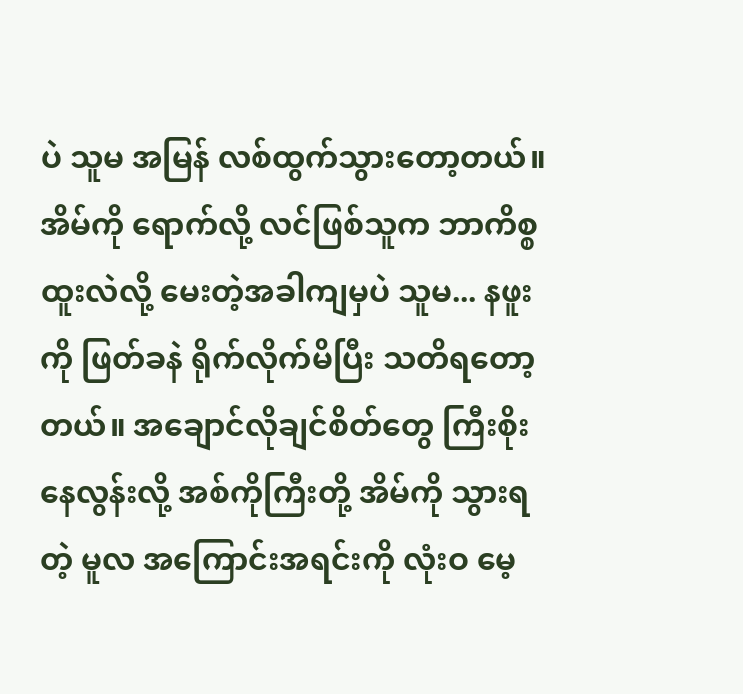ပဲ သူမ အမြန် လစ်ထွက်သွားတော့တယ်။ အိမ်ကို ရောက်လို့ လင်ဖြစ်သူက ဘာကိစ္စ ထူးလဲလို့ မေးတဲ့အခါကျမှပဲ သူမ... နဖူးကို ဖြတ်ခနဲ ရိုက်လိုက်မိပြီး သတိရတော့တယ်။ အချောင်လိုချင်စိတ်တွေ ကြီးစိုးနေလွန်းလို့ အစ်ကိုကြီးတို့ အိမ်ကို သွားရတဲ့ မူလ အကြောင်းအရင်းကို လုံးဝ မေ့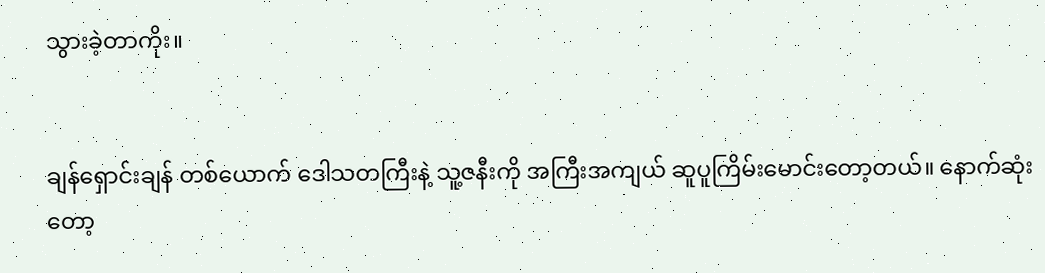သွားခဲ့တာကိုး။


ချန်ရှောင်းချန် တစ်ယောက် ဒေါသတကြီးနဲ့ သူ့ဇနီးကို အကြီးအကျယ် ဆူပူကြိမ်းမောင်းတော့တယ်။ နောက်ဆုံးတော့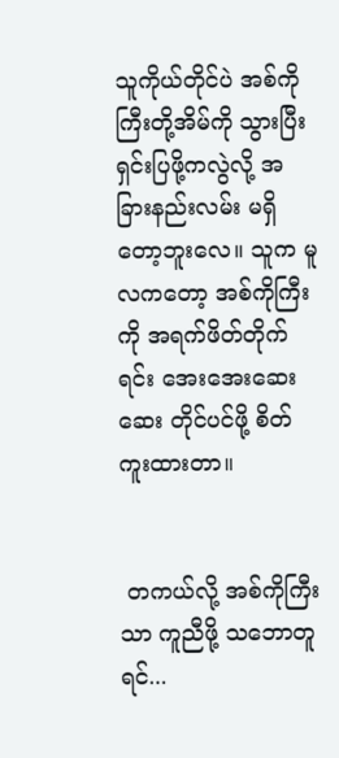သူကိုယ်တိုင်ပဲ အစ်ကိုကြီးတို့အိမ်ကို သွားပြီး ရှင်းပြဖို့ကလွဲလို့ အခြားနည်းလမ်း မရှိတော့ဘူးလေ။ သူက မူလကတော့ အစ်ကိုကြီးကို အရက်ဖိတ်တိုက်ရင်း အေးအေးဆေးဆေး တိုင်ပင်ဖို့ စိတ်ကူးထားတာ။


 တကယ်လို့ အစ်ကိုကြီးသာ ကူညီဖို့ သဘောတူရင်...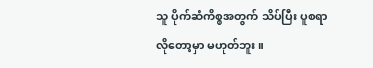သူ ပိုက်ဆံကိစ္စအတွက် သိပ်ပြီး ပူစရာလိုတော့မှာ မဟုတ်ဘူး။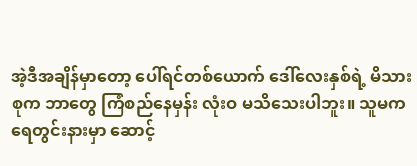အဲ့ဒီအချိန်မှာတော့ ပေါ်ရင်တစ်ယောက် ဒေါ်လေးနှစ်ရဲ့ မိသားစုက ဘာတွေ ကြံစည်နေမှန်း လုံးဝ မသိသေးပါဘူး။ သူမက ရေတွင်းနားမှာ ဆောင့်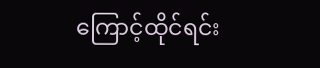ကြောင့်ထိုင်ရင်း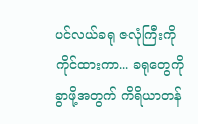ပင်လယ်ခရု ဇလုံကြီးကို ကိုင်ထားကာ... ခရုတွေကို ခွာဖို့အတွက် ကိရိယာတန်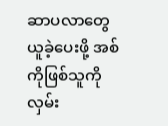ဆာပလာတွေ ယူခဲ့ပေးဖို့ အစ်ကိုဖြစ်သူကို လှမ်း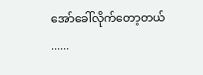အော်ခေါ်လိုက်တော့တယ် ......